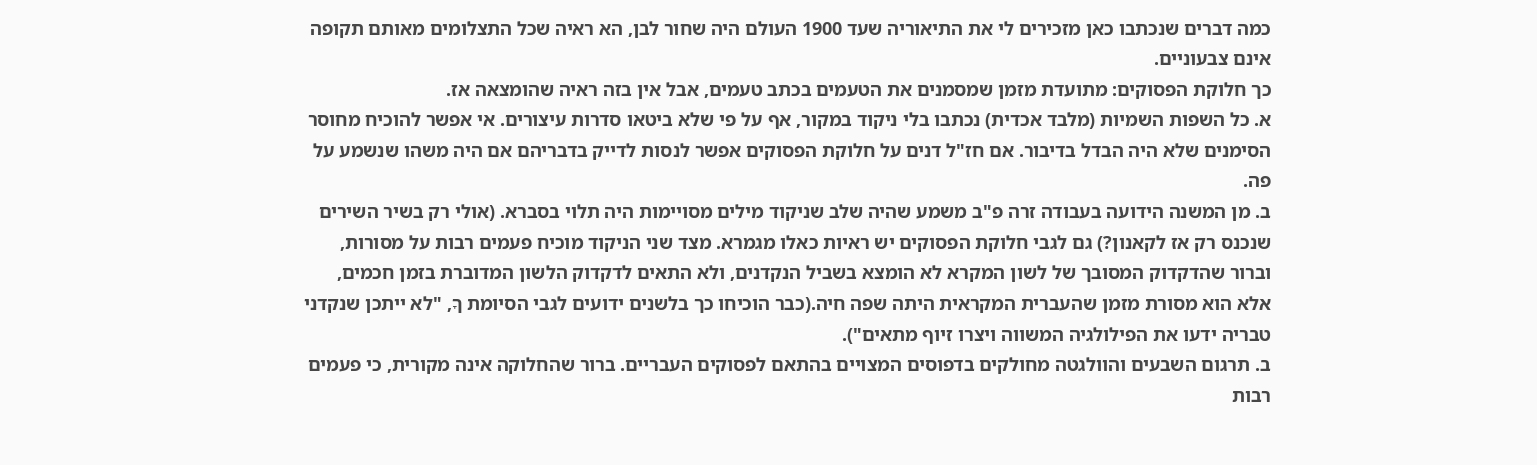כמה דברים שנכתבו כאן מזכירים לי את התיאוריה שעד 1900 העולם היה שחור לבן, הא ראיה שכל התצלומים מאותם תקופה אינם צבעוניים.
כך חלוקת הפסוקים: מתועדת מזמן שמסמנים את הטעמים בכתב טעמים, אבל אין בזה ראיה שהומצאה אז.
א. כל השפות השמיות (מלבד אכדית) נכתבו בלי ניקוד במקור, אף על פי שלא ביטאו סדרות עיצורים. אי אפשר להוכיח מחוסר הסימנים שלא היה הבדל בדיבור. אם חז"ל דנים על חלוקת הפסוקים אפשר לנסות לדייק בדבריהם אם היה משהו שנשמע על פה.
ב. מן המשנה הידועה בעבודה זרה פ"ב משמע שהיה שלב שניקוד מילים מסויימות היה תלוי בסברא. (אולי רק בשיר השירים שנכנס רק אז לקאנון?) גם לגבי חלוקת הפסוקים יש ראיות כאלו מגמרא. מצד שני הניקוד מוכיח פעמים רבות על מסורות, וברור שהדקדוק המסובך של לשון המקרא לא הומצא בשביל הנקדנים, ולא התאים לדקדוק הלשון המדוברת בזמן חכמים, אלא הוא מסורת מזמן שהעברית המקראית היתה שפה חיה.(כבר הוכיחו כך בלשנים ידועים לגבי הסיומת ךָ, "לא ייתכן שנקדני טבריה ידעו את הפילולגיה המשווה ויצרו זיוף מתאים").
ב. תרגום השבעים והוולגטה מחולקים בדפוסים המצויים בהתאם לפסוקים העבריים. ברור שהחלוקה אינה מקורית, כי פעמים רבות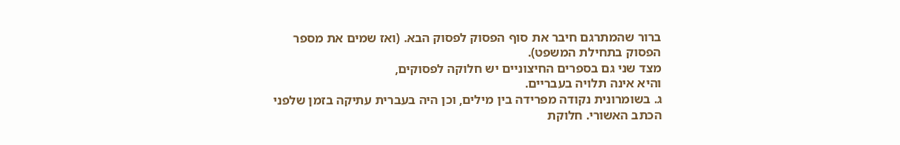ברור שהמתרגם חיבר את סוף הפסוק לפסוק הבא. (ואז שמים את מספר הפסוק בתחילת המשפט).
מצד שני גם בספרים החיצוניים יש חלוקה לפסוקים,
והיא אינה תלויה בעבריים.
ג. בשומרונית נקודה מפרידה בין מילים, וכן היה בעברית עתיקה בזמן שלפני הכתב האשורי. חלוקת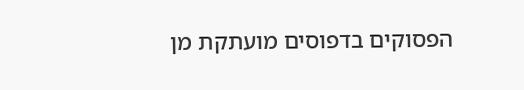הפסוקים בדפוסים מועתקת מן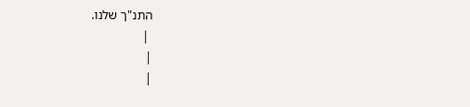התנ"ך שלנו.
 |
|
|